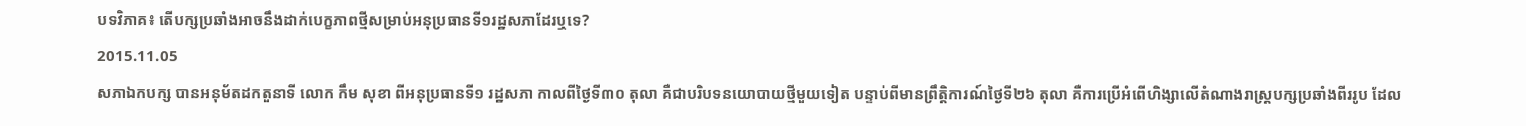បទវិភាគ៖ តើបក្សប្រឆាំងអាចនឹងដាក់បេក្ខភាពថ្មីសម្រាប់អនុប្រធានទី១រដ្ឋសភាដែរឬទេ?
2015.11.05
សភាឯកបក្ស បានអនុម័តដកតួនាទី លោក កឹម សុខា ពីអនុប្រធានទី១ រដ្ឋសភា កាលពីថ្ងៃទី៣០ តុលា គឺជាបរិបទនយោបាយថ្មីមួយទៀត បន្ទាប់ពីមានព្រឹត្តិការណ៍ថ្ងៃទី២៦ តុលា គឺការប្រើអំពើហិង្សាលើតំណាងរាស្ត្របក្សប្រឆាំងពីររូប ដែល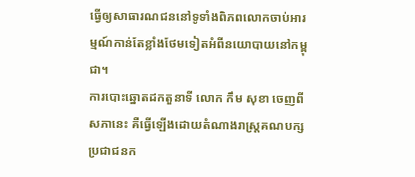ធ្វើឲ្យសាធារណជននៅទូទាំងពិភពលោកចាប់អារម្មណ៍កាន់តែខ្លាំងថែមទៀតអំពីនយោបាយនៅកម្ពុជា។
ការបោះឆ្នោតដកតួនាទី លោក កឹម សុខា ចេញពីសភានេះ គឺធ្វើឡើងដោយតំណាងរាស្ត្រគណបក្សប្រជាជនក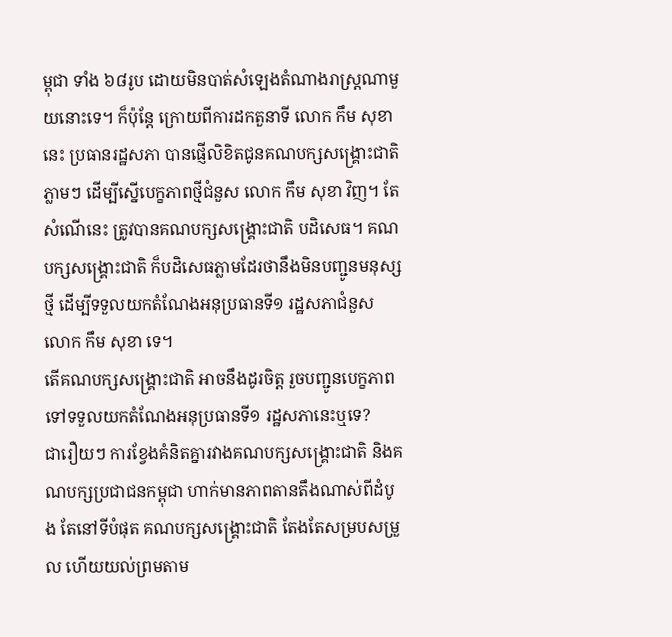ម្ពុជា ទាំង ៦៨រូប ដោយមិនបាត់សំឡេងតំណាងរាស្ត្រណាមួយនោះទេ។ ក៏ប៉ុន្តែ ក្រោយពីការដកតួនាទី លោក កឹម សុខា នេះ ប្រធានរដ្ឋសភា បានផ្ញើលិខិតជូនគណបក្សសង្គ្រោះជាតិ ភ្លាមៗ ដើម្បីស្នើបេក្ខភាពថ្មីជំនួស លោក កឹម សុខា វិញ។ តែសំណើនេះ ត្រូវបានគណបក្សសង្គ្រោះជាតិ បដិសេធ។ គណបក្សសង្គ្រោះជាតិ ក៏បដិសេធភ្លាមដែរថានឹងមិនបញ្ជូនមនុស្សថ្មី ដើម្បីទទួលយកតំណែងអនុប្រធានទី១ រដ្ឋសភាជំនួស លោក កឹម សុខា ទេ។
តើគណបក្សសង្គ្រោះជាតិ អាចនឹងដូរចិត្ត រួចបញ្ជូនបេក្ខភាពទៅទទួលយកតំណែងអនុប្រធានទី១ រដ្ឋសភានេះឬទេ?
ជារឿយៗ ការខ្វែងគំនិតគ្នារវាងគណបក្សសង្គ្រោះជាតិ និងគណបក្សប្រជាជនកម្ពុជា ហាក់មានភាពតានតឹងណាស់ពីដំបូង តែនៅទីបំផុត គណបក្សសង្គ្រោះជាតិ តែងតែសម្របសម្រួល ហើយយល់ព្រមតាម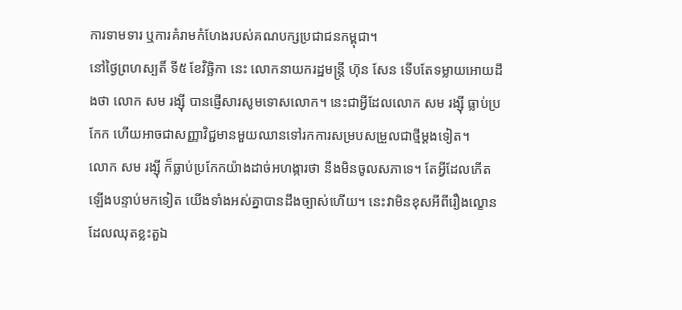ការទាមទារ ឬការគំរាមកំហែងរបស់គណបក្សប្រជាជនកម្ពុជា។
នៅថ្ងៃព្រហស្បតិ៍ ទី៥ ខែវិច្ឆិកា នេះ លោកនាយករដ្ឋមន្ត្រី ហ៊ុន សែន ទើបតែទម្លាយអោយដឹងថា លោក សម រង្ស៊ី បានផ្ញើសារសូមទោសលោក។ នេះជាអ្វីដែលលោក សម រង្ស៊ី ធ្លាប់ប្រកែក ហើយអាចជាសញ្ញាវិជ្ជមានមួយឈានទៅរកការសម្របសម្រួលជាថ្មីម្ដងទៀត។
លោក សម រង្ស៊ី ក៏ធ្លាប់ប្រកែកយ៉ាងដាច់អហង្ការថា នឹងមិនចូលសភាទេ។ តែអ្វីដែលកើតឡើងបន្ទាប់មកទៀត យើងទាំងអស់គ្នាបានដឹងច្បាស់ហើយ។ នេះវាមិនខុសអីពីរឿងល្ខោនដែលឈុតខ្លះតួឯ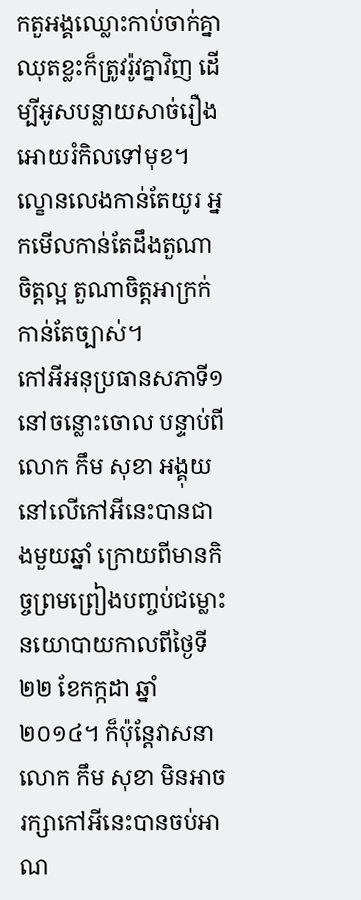កតួអង្គឈ្លោះកាប់ចាក់គ្នា ឈុតខ្លះក៏ត្រូវរ៉ូវគ្នាវិញ ដើម្បីអូសបន្លាយសាច់រឿងអោយរំកិលទៅមុខ។ ល្ខោនលេងកាន់តែយូរ អ្នកមើលកាន់តែដឹងតួណាចិត្តល្អ តួណាចិត្តអាក្រក់កាន់តែច្បាស់។
កៅអីអនុប្រធានសភាទី១ នៅចន្លោះចោល បន្ទាប់ពីលោក កឹម សុខា អង្គុយនៅលើកៅអីនេះបានជាងមួយឆ្នាំ ក្រោយពីមានកិច្ចព្រមព្រៀងបញ្ចប់ជម្លោះនយោបាយកាលពីថ្ងៃទី២២ ខែកក្កដា ឆ្នាំ២០១៤។ ក៏ប៉ុន្តែវាសនាលោក កឹម សុខា មិនអាចរក្សាកៅអីនេះបានចប់អាណ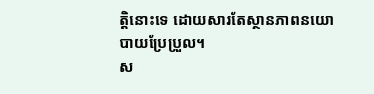ត្តិនោះទេ ដោយសារតែស្ថានភាពនយោបាយប្រែប្រួល។
ស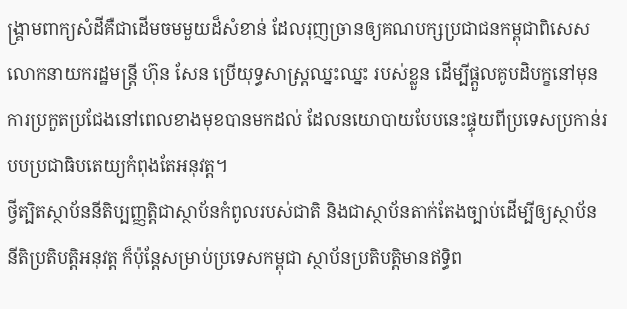ង្គ្រាមពាក្យសំដីគឺជាដើមចមមួយដ៏សំខាន់ ដែលរុញច្រានឲ្យគណបក្សប្រជាជនកម្ពុជាពិសេសលោកនាយករដ្ឋមន្ត្រី ហ៊ុន សែន ប្រើយុទ្ធសាស្ត្រឈ្នះឈ្នះ របស់ខ្លួន ដើម្បីផ្ដួលគូបដិបក្ខនៅមុនការប្រកួតប្រជែងនៅពេលខាងមុខបានមកដល់ ដែលនយោបាយបែបនេះផ្ទុយពីប្រទេសប្រកាន់របបប្រជាធិបតេយ្យកំពុងតែអនុវត្ត។
ថ្វីត្បិតស្ថាប័ននីតិប្បញ្ញត្តិជាស្ថាប័នកំពូលរបស់ជាតិ និងជាស្ថាប័នតាក់តែងច្បាប់ដើម្បីឲ្យស្ថាប័ននីតិប្រតិបត្តិអនុវត្ត ក៏ប៉ុន្តែសម្រាប់ប្រទេសកម្ពុជា ស្ថាប័នប្រតិបត្តិមានឥទ្ធិព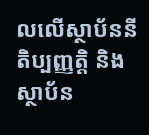លលើស្ថាប័ននីតិប្បញ្ញត្តិ និងស្ថាប័ន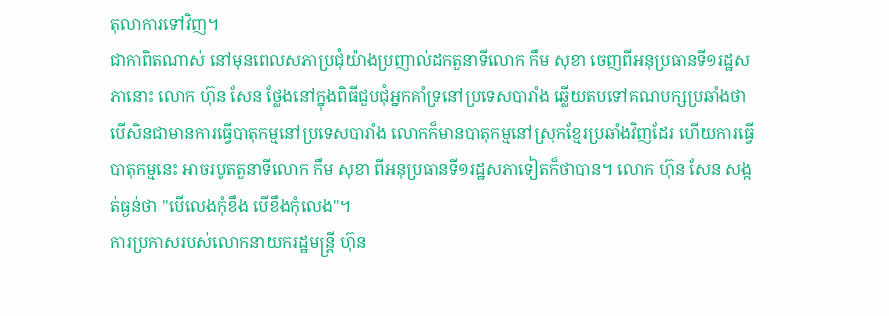តុលាការទៅវិញ។
ជាកាពិតណាស់ នៅមុនពេលសភាប្រជុំយ៉ាងប្រញាល់ដកតួនាទីលោក កឹម សុខា ចេញពីអនុប្រធានទី១រដ្ឋសភានោះ លោក ហ៊ុន សែន ថ្លែងនៅក្នុងពិធីជួបជុំអ្នកគាំទ្រនៅប្រទេសបារាំង ឆ្លើយតបទៅគណបក្សប្រឆាំងថា បើសិនជាមានការធ្វើបាតុកម្មនៅប្រទេសបារាំង លោកក៏មានបាតុកម្មនៅស្រុកខ្មែរប្រឆាំងវិញដែរ ហើយការធ្វើបាតុកម្មនេះ អាចរបូតតួនាទីលោក កឹម សុខា ពីអនុប្រធានទី១រដ្ឋសភាទៀតក៏ថាបាន។ លោក ហ៊ុន សែន សង្កត់ធ្ងន់ថា "បើលេងកុំខឹង បើខឹងកុំលេង"។
ការប្រកាសរបស់លោកនាយករដ្ឋមន្ត្រី ហ៊ុន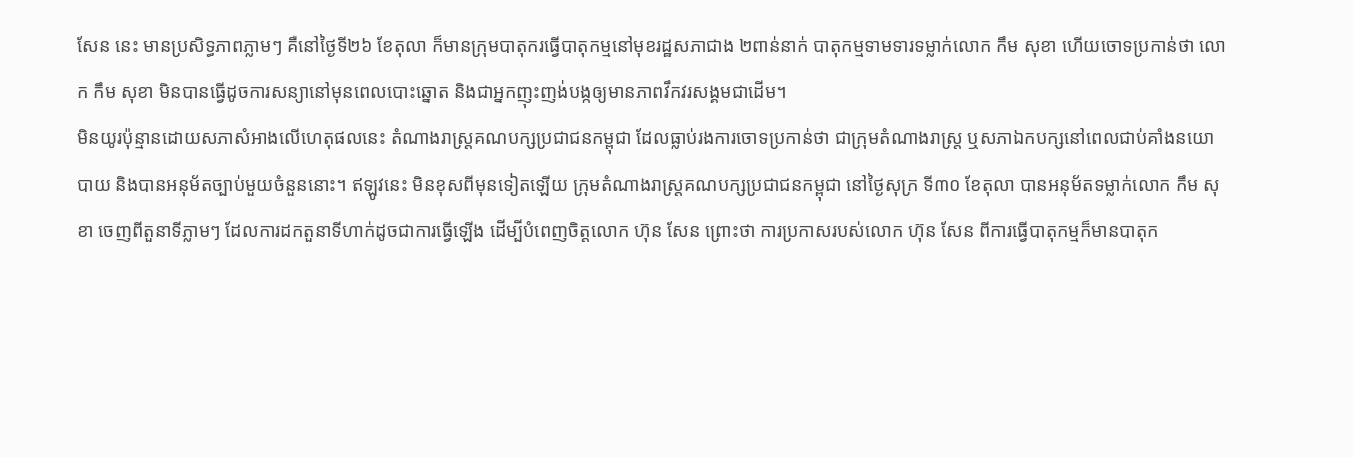សែន នេះ មានប្រសិទ្ធភាពភ្លាមៗ គឺនៅថ្ងៃទី២៦ ខែតុលា ក៏មានក្រុមបាតុករធ្វើបាតុកម្មនៅមុខរដ្ឋសភាជាង ២ពាន់នាក់ បាតុកម្មទាមទារទម្លាក់លោក កឹម សុខា ហើយចោទប្រកាន់ថា លោក កឹម សុខា មិនបានធ្វើដូចការសន្យានៅមុនពេលបោះឆ្នោត និងជាអ្នកញុះញង់បង្កឲ្យមានភាពវឹកវរសង្គមជាដើម។
មិនយូរប៉ុន្មានដោយសភាសំអាងលើហេតុផលនេះ តំណាងរាស្ត្រគណបក្សប្រជាជនកម្ពុជា ដែលធ្លាប់រងការចោទប្រកាន់ថា ជាក្រុមតំណាងរាស្ត្រ ឬសភាឯកបក្សនៅពេលជាប់គាំងនយោបាយ និងបានអនុម័តច្បាប់មួយចំនួននោះ។ ឥឡូវនេះ មិនខុសពីមុនទៀតឡើយ ក្រុមតំណាងរាស្ត្រគណបក្សប្រជាជនកម្ពុជា នៅថ្ងៃសុក្រ ទី៣០ ខែតុលា បានអនុម័តទម្លាក់លោក កឹម សុខា ចេញពីតួនាទីភ្លាមៗ ដែលការដកតួនាទីហាក់ដូចជាការធ្វើឡើង ដើម្បីបំពេញចិត្តលោក ហ៊ុន សែន ព្រោះថា ការប្រកាសរបស់លោក ហ៊ុន សែន ពីការធ្វើបាតុកម្មក៏មានបាតុក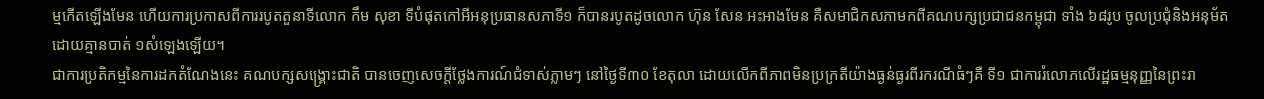ម្មកើតឡើងមែន ហើយការប្រកាសពីការរបូតតួនាទីលោក កឹម សុខា ទីបំផុតកៅអីអនុប្រធានសភាទី១ ក៏បានរបូតដូចលោក ហ៊ុន សែន អះអាងមែន គឺសមាជិកសភាមកពីគណបក្សប្រជាជនកម្ពុជា ទាំង ៦៨រូប ចូលប្រជុំនិងអនុម័តដោយគ្មានបាត់ ១សំឡេងឡើយ។
ជាការប្រតិកម្មនៃការដកតំណែងនេះ គណបក្សសង្គ្រោះជាតិ បានចេញសេចក្ដីថ្លែងការណ៍ជំទាស់ភ្លាមៗ នៅថ្ងៃទី៣០ ខែតុលា ដោយលើកពីភាពមិនប្រក្រតីយ៉ាងធ្ងន់ធ្ងរពីរករណីធំៗគឺ ទី១ ជាការរំលោភលើរដ្ឋធម្មនុញ្ញនៃព្រះរា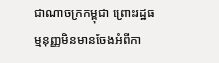ជាណាចក្រកម្ពុជា ព្រោះរដ្ឋធម្មនុញ្ញមិនមានចែងអំពីកា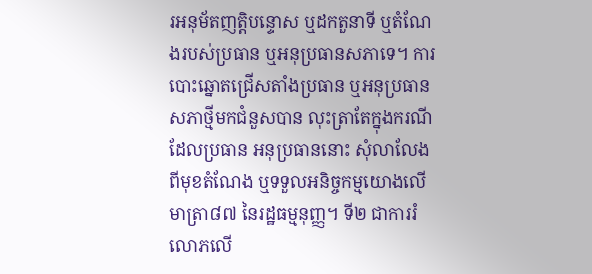រអនុម័តញត្តិបន្ទោស ឬដកតួនាទី ឬតំណែងរបស់ប្រធាន ឬអនុប្រធានសភាទេ។ ការបោះឆ្នោតជ្រើសតាំងប្រធាន ឬអនុប្រធានសភាថ្មីមកជំនួសបាន លុះត្រាតែក្នុងករណីដែលប្រធាន អនុប្រធាននោះ សុំលាលែងពីមុខតំណែង ឬទទួលអនិច្ចកម្មយោងលើមាត្រា៨៧ នៃរដ្ឋធម្មនុញ្ញ។ ទី២ ជាការរំលោភលើ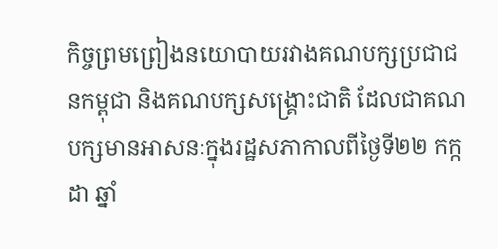កិច្ចព្រមព្រៀងនយោបាយរវាងគណបក្សប្រជាជនកម្ពុជា និងគណបក្សសង្គ្រោះជាតិ ដែលជាគណបក្សមានអាសនៈក្នុងរដ្ឋសភាកាលពីថ្ងៃទី២២ កក្កដា ឆ្នាំ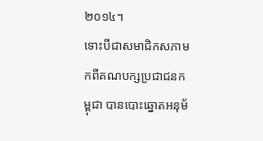២០១៤។
ទោះបីជាសមាជិកសភាមកពីគណបក្សប្រជាជនកម្ពុជា បានបោះឆ្នោតអនុម័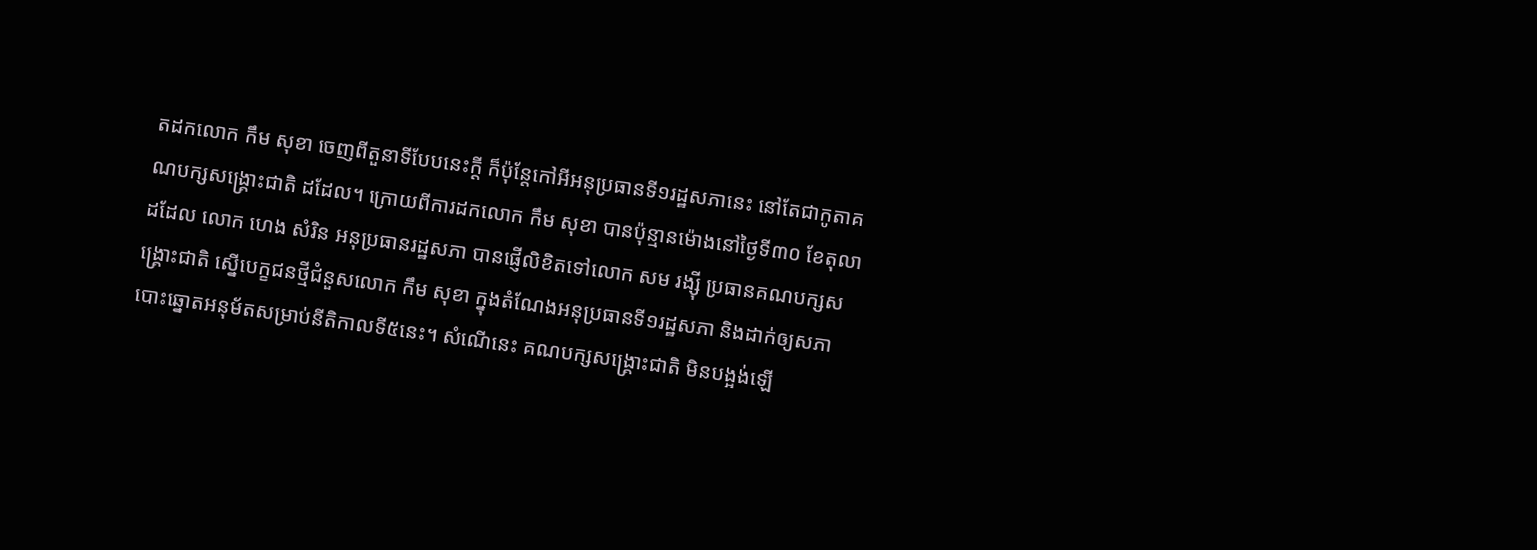តដកលោក កឹម សុខា ចេញពីតួនាទីបែបនេះក្ដី ក៏ប៉ុន្តែកៅអីអនុប្រធានទី១រដ្ឋសភានេះ នៅតែជាកូតាគណបក្សសង្គ្រោះជាតិ ដដែល។ ក្រោយពីការដកលោក កឹម សុខា បានប៉ុន្មានម៉ោងនៅថ្ងៃទី៣០ ខែតុលា ដដែល លោក ហេង សំរិន អនុប្រធានរដ្ឋសភា បានផ្ញើលិខិតទៅលោក សម រង្ស៊ី ប្រធានគណបក្សសង្គ្រោះជាតិ ស្នើបេក្ខជនថ្មីជំនួសលោក កឹម សុខា ក្នុងតំណែងអនុប្រធានទី១រដ្ឋសភា និងដាក់ឲ្យសភាបោះឆ្នោតអនុម័តសម្រាប់នីតិកាលទី៥នេះ។ សំណើនេះ គណបក្សសង្គ្រោះជាតិ មិនបង្អង់ឡើ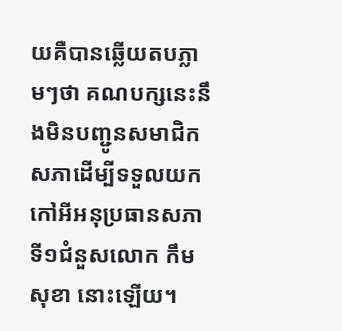យគឺបានឆ្លើយតបភ្លាមៗថា គណបក្សនេះនឹងមិនបញ្ជូនសមាជិកសភាដើម្បីទទួលយកកៅអីអនុប្រធានសភាទី១ជំនួសលោក កឹម សុខា នោះឡើយ។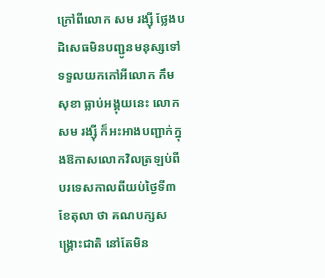ក្រៅពីលោក សម រង្ស៊ី ថ្លែងបដិសេធមិនបញ្ជូនមនុស្សទៅទទួលយកកៅអីលោក កឹម សុខា ធ្លាប់អង្គុយនេះ លោក សម រង្ស៊ី ក៏អះអាងបញ្ជាក់ក្នុងឱកាសលោកវិលត្រឡប់ពីបរទេសកាលពីយប់ថ្ងៃទី៣ ខែតុលា ថា គណបក្សសង្គ្រោះជាតិ នៅតែមិន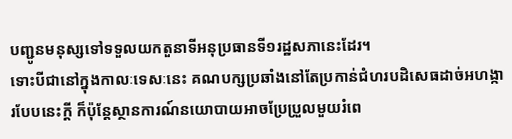បញ្ជូនមនុស្សទៅទទួលយកតួនាទីអនុប្រធានទី១រដ្ឋសភានេះដែរ។
ទោះបីជានៅក្នុងកាលៈទេសៈនេះ គណបក្សប្រឆាំងនៅតែប្រកាន់ជំហរបដិសេធដាច់អហង្ការបែបនេះក្ដី ក៏ប៉ុន្តែស្ថានការណ៍នយោបាយអាចប្រែប្រួលមួយរំពេ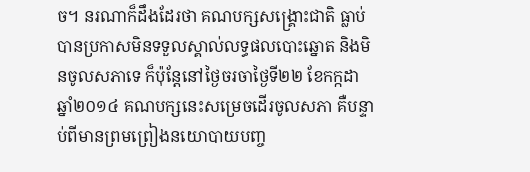ច។ នរណាក៏ដឹងដែរថា គណបក្សសង្គ្រោះជាតិ ធ្លាប់បានប្រកាសមិនទទួលស្គាល់លទ្ធផលបោះឆ្នោត និងមិនចូលសភាទេ ក៏ប៉ុន្តែនៅថ្ងៃចរចាថ្ងៃទី២២ ខែកក្កដា ឆ្នាំ២០១៤ គណបក្សនេះសម្រេចដើរចូលសភា គឺបន្ទាប់ពីមានព្រមព្រៀងនយោបាយបញ្ច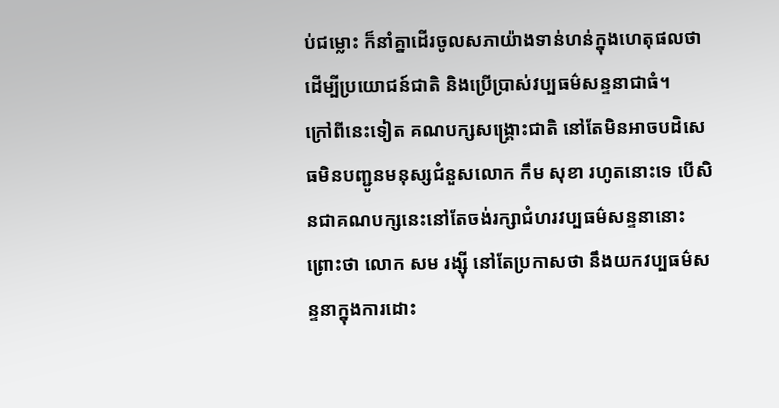ប់ជម្លោះ ក៏នាំគ្នាដើរចូលសភាយ៉ាងទាន់ហន់ក្នុងហេតុផលថា ដើម្បីប្រយោជន៍ជាតិ និងប្រើប្រាស់វប្បធម៌សន្ទនាជាធំ។
ក្រៅពីនេះទៀត គណបក្សសង្គ្រោះជាតិ នៅតែមិនអាចបដិសេធមិនបញ្ជូនមនុស្សជំនួសលោក កឹម សុខា រហូតនោះទេ បើសិនជាគណបក្សនេះនៅតែចង់រក្សាជំហរវប្បធម៌សន្ទនានោះ ព្រោះថា លោក សម រង្ស៊ី នៅតែប្រកាសថា នឹងយកវប្បធម៌សន្ទនាក្នុងការដោះ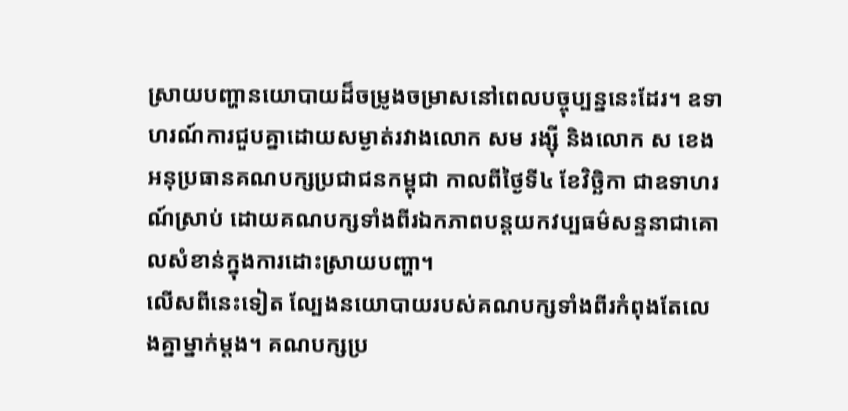ស្រាយបញ្ហានយោបាយដ៏ចម្រូងចម្រាសនៅពេលបច្ចុប្បន្ននេះដែរ។ ឧទាហរណ៍ការជួបគ្នាដោយសម្ងាត់រវាងលោក សម រង្ស៊ី និងលោក ស ខេង អនុប្រធានគណបក្សប្រជាជនកម្ពុជា កាលពីថ្ងៃទី៤ ខែវិច្ឆិកា ជាឧទាហរណ៍ស្រាប់ ដោយគណបក្សទាំងពីរឯកភាពបន្តយកវប្បធម៌សន្ទនាជាគោលសំខាន់ក្នុងការដោះស្រាយបញ្ហា។
លើសពីនេះទៀត ល្បែងនយោបាយរបស់គណបក្សទាំងពីរកំពុងតែលេងគ្នាម្នាក់ម្ដង។ គណបក្សប្រ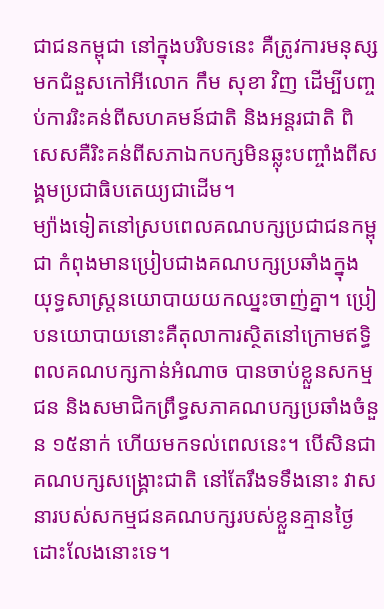ជាជនកម្ពុជា នៅក្នុងបរិបទនេះ គឺត្រូវការមនុស្សមកជំនួសកៅអីលោក កឹម សុខា វិញ ដើម្បីបញ្ចប់ការរិះគន់ពីសហគមន៍ជាតិ និងអន្តរជាតិ ពិសេសគឺរិះគន់ពីសភាឯកបក្សមិនឆ្លុះបញ្ចាំងពីសង្គមប្រជាធិបតេយ្យជាដើម។
ម្យ៉ាងទៀតនៅស្របពេលគណបក្សប្រជាជនកម្ពុជា កំពុងមានប្រៀបជាងគណបក្សប្រឆាំងក្នុងយុទ្ធសាស្ត្រនយោបាយយកឈ្នះចាញ់គ្នា។ ប្រៀបនយោបាយនោះគឺតុលាការស្ថិតនៅក្រោមឥទ្ធិពលគណបក្សកាន់អំណាច បានចាប់ខ្លួនសកម្មជន និងសមាជិកព្រឹទ្ធសភាគណបក្សប្រឆាំងចំនួន ១៥នាក់ ហើយមកទល់ពេលនេះ។ បើសិនជាគណបក្សសង្គ្រោះជាតិ នៅតែរឹងទទឹងនោះ វាសនារបស់សកម្មជនគណបក្សរបស់ខ្លួនគ្មានថ្ងៃដោះលែងនោះទេ។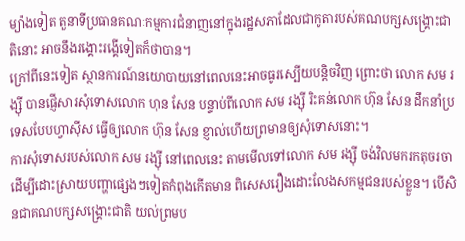ម្យ៉ាងទៀត តួនាទីប្រធានគណៈកម្មការជំនាញនៅក្នុងរដ្ឋសភាដែលជាកូតារបស់គណបក្សសង្គ្រោះជាតិនោះ អាចនឹងរង្គោះរង្គើទៀតក៏ថាបាន។
ក្រៅពីនេះទៀត ស្ថានការណ៍នយោបាយនៅពេលនេះអាចធូរស្បើយបន្តិចវិញ ព្រោះថា លោក សម រង្ស៊ី បានផ្ញើសារសុំទោសលោក ហុន សែន បន្ទាប់ពីលោក សម រង្ស៊ី រិះគន់លោក ហ៊ុន សែន ដឹកនាំប្រទេសបែបហ្វាស៊ីស ធ្វើឲ្យលោក ហ៊ុន សែន ខ្ញាល់ហើយព្រមានឲ្យសុំទោសនោះ។
ការសុំទោសរបស់លោក សម រង្ស៊ី នៅពេលនេះ តាមមើលទៅលោក សម រង្ស៊ី ចង់វិលមករកតុចរចាដើម្បីដោះស្រាយបញ្ហាផ្សេងៗទៀតកំពុងកើតមាន ពិសេសរឿងដោះលែងសកម្មជនរបស់ខ្លួន។ បើសិនជាគណបក្សសង្គ្រោះជាតិ យល់ព្រមប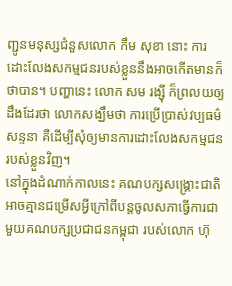ញ្ជូនមនុស្សជំនួសលោក កឹម សុខា នោះ ការដោះលែងសកម្មជនរបស់ខ្លួននឹងអាចកើតមានក៏ថាបាន។ បញ្ហានេះ លោក សម រង្ស៊ី ក៏ព្រលយឲ្យដឹងដែរថា លោកសង្ឃឹមថា ការប្រើប្រាស់វប្បធម៌សន្ទនា គឺដើម្បីសុំឲ្យមានការដោះលែងសកម្មជនរបស់ខ្លួនវិញ។
នៅក្នុងដំណាក់កាលនេះ គណបក្សសង្គ្រោះជាតិ អាចគ្មានជម្រើសអ្វីក្រៅពីបន្តចូលសភាធ្វើការជាមួយគណបក្សប្រជាជនកម្ពុជា របស់លោក ហ៊ុ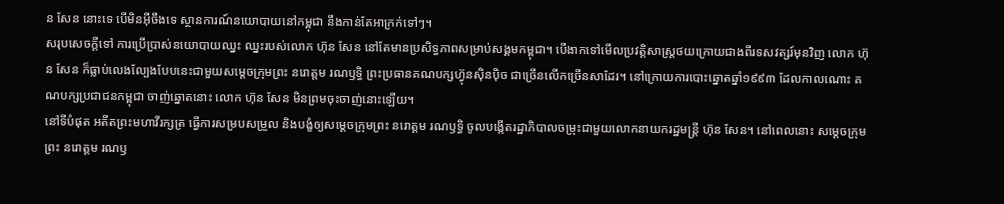ន សែន នោះទេ បើមិនអ៊ីចឹងទេ ស្ថានការណ៍នយោបាយនៅកម្ពុជា នឹងកាន់តែអាក្រក់ទៅៗ។
សរុបសេចក្ដីទៅ ការប្រើប្រាស់នយោបាយឈ្នះ ឈ្នះរបស់លោក ហ៊ុន សែន នៅតែមានប្រសិទ្ធភាពសម្រាប់សង្គមកម្ពុជា។ បើងាកទៅមើលប្រវត្តិសាស្ត្រថយក្រោយជាងពីរទសវត្សរ៍មុនវិញ លោក ហ៊ុន សែន ក៏ធ្លាប់លេងល្បែងបែបនេះជាមួយសម្ដេចក្រុមព្រះ នរោត្តម រណឫទ្ធិ ព្រះប្រធានគណបក្សហ្វ៊ុនស៊ិនប៉ិច ជាច្រើនលើកច្រើនសាដែរ។ នៅក្រោយការបោះឆ្នោតឆ្នាំ១៩៩៣ ដែលកាលណោះ គណបក្សប្រជាជនកម្ពុជា ចាញ់ឆ្នោតនោះ លោក ហ៊ុន សែន មិនព្រមចុះចាញ់នោះឡើយ។
នៅទីបំផុត អតីតព្រះមហាវីរក្សត្រ ធ្វើការសម្របសម្រួល និងបង្ខំឲ្យសម្ដេចក្រុមព្រះ នរោត្តម រណឫទ្ធិ ចូលបង្កើតរដ្ឋាភិបាលចម្រុះជាមួយលោកនាយករដ្ឋមន្ត្រី ហ៊ុន សែន។ នៅពេលនោះ សម្ដេចក្រុមព្រះ នរោត្តម រណឫ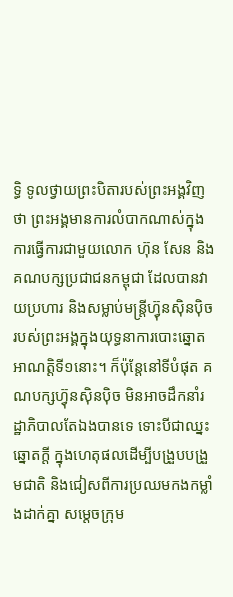ទ្ធិ ទូលថ្វាយព្រះបិតារបស់ព្រះអង្គវិញថា ព្រះអង្គមានការលំបាកណាស់ក្នុងការធ្វើការជាមួយលោក ហ៊ុន សែន និងគណបក្សប្រជាជនកម្ពុជា ដែលបានវាយប្រហារ និងសម្លាប់មន្ត្រីហ្វ៊ុនស៊ិនប៉ិច របស់ព្រះអង្គក្នុងយុទ្ធនាការបោះឆ្នោតអាណត្តិទី១នោះ។ ក៏ប៉ុន្តែនៅទីបំផុត គណបក្សហ្វ៊ុនស៊ិនប៉ិច មិនអាចដឹកនាំរដ្ឋាភិបាលតែឯងបានទេ ទោះបីជាឈ្នះឆ្នោតក្ដី ក្នុងហេតុផលដើម្បីបង្រួបបង្រួមជាតិ និងជៀសពីការប្រឈមកងកម្លាំងដាក់គ្នា សម្ដេចក្រុម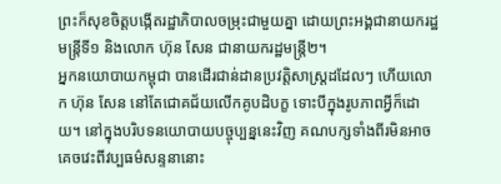ព្រះក៏សុខចិត្តបង្កើតរដ្ឋាភិបាលចម្រុះជាមួយគ្នា ដោយព្រះអង្គជានាយករដ្ឋមន្ត្រីទី១ និងលោក ហ៊ុន សែន ជានាយករដ្ឋមន្ត្រី២។
អ្នកនយោបាយកម្ពុជា បានដើរជាន់ដានប្រវត្តិសាស្ត្រដដែលៗ ហើយលោក ហ៊ុន សែន នៅតែជោគជ័យលើកគូបដិបក្ខ ទោះបីក្នុងរូបភាពអ្វីក៏ដោយ។ នៅក្នុងបរិបទនយោបាយបច្ចុប្បន្ននេះវិញ គណបក្សទាំងពីរមិនអាចគេចវេះពីវប្បធម៌សន្ទនានោះ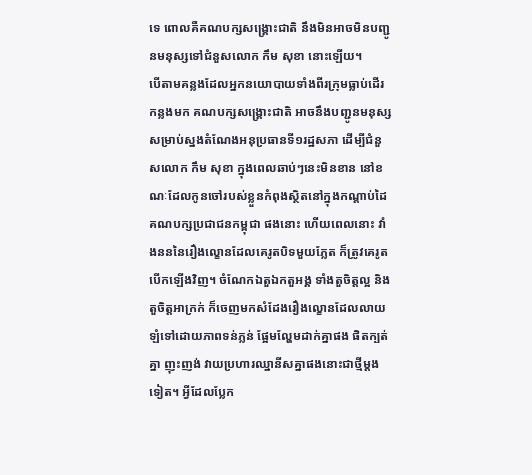ទេ ពោលគឺគណបក្សសង្គ្រោះជាតិ នឹងមិនអាចមិនបញ្ជូនមនុស្សទៅជំនួសលោក កឹម សុខា នោះឡើយ។
បើតាមគន្លងដែលអ្នកនយោបាយទាំងពីរក្រុមធ្លាប់ដើរកន្លងមក គណបក្សសង្គ្រោះជាតិ អាចនឹងបញ្ជូនមនុស្សសម្រាប់ស្នងតំណែងអនុប្រធានទី១រដ្ឋសភា ដើម្បីជំនួសលោក កឹម សុខា ក្នុងពេលឆាប់ៗនេះមិនខាន នៅខណៈដែលកូនចៅរបស់ខ្លួនកំពុងស្ថិតនៅក្នុងកណ្ដាប់ដៃគណបក្សប្រជាជនកម្ពុជា ផងនោះ ហើយពេលនោះ វាំងនននៃរឿងល្ខោនដែលគេរូតបិទមួយភ្លែត ក៏ត្រូវគេរូតបើកឡើងវិញ។ ចំណែកឯតួឯកតួអង្គ ទាំងតួចិត្តល្អ និងតួចិត្តអាក្រក់ ក៏ចេញមកសំដែងរឿងល្ខោនដែលលាយឡំទៅដោយភាពទន់ភ្លន់ ផ្អែមល្ហែមដាក់គ្នាផង ផិតក្បត់គ្នា ញុះញង់ វាយប្រហារឈ្នានីសគ្នាផងនោះជាថ្មីម្ដងទៀត។ អ្វីដែលប្លែក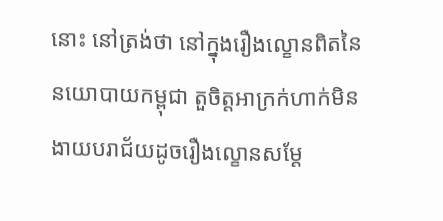នោះ នៅត្រង់ថា នៅក្នុងរឿងល្ខោនពិតនៃនយោបាយកម្ពុជា តួចិត្តអាក្រក់ហាក់មិនងាយបរាជ័យដូចរឿងល្ខោនសម្ដែ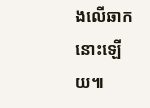ងលើឆាកនោះឡើយ៕